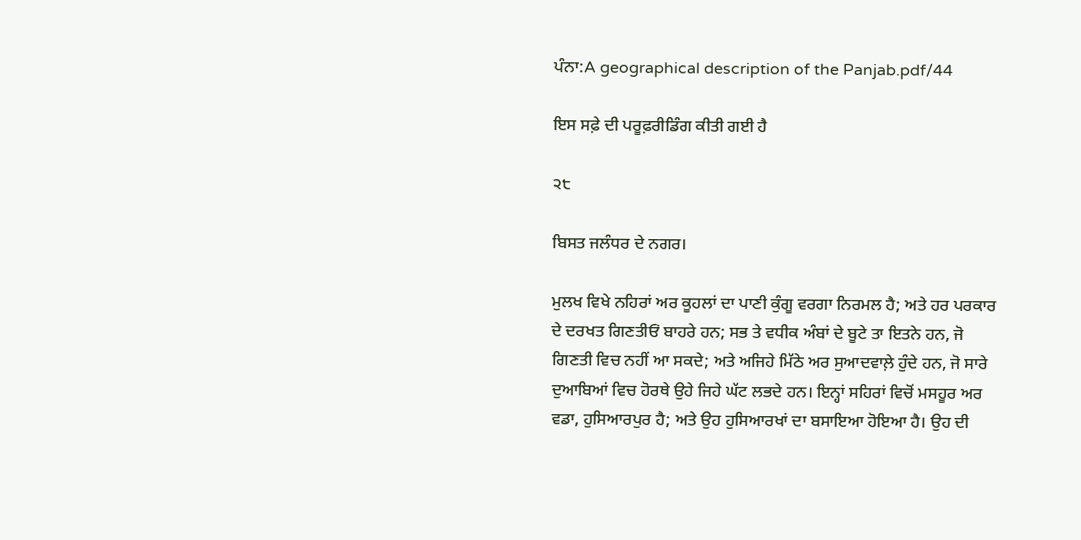ਪੰਨਾ:A geographical description of the Panjab.pdf/44

ਇਸ ਸਫ਼ੇ ਦੀ ਪਰੂਫ਼ਰੀਡਿੰਗ ਕੀਤੀ ਗਈ ਹੈ

੨੮

ਬਿਸਤ ਜਲੰਧਰ ਦੇ ਨਗਰ।

ਮੁਲਖ ਵਿਖੇ ਨਹਿਰਾਂ ਅਰ ਕੂਹਲਾਂ ਦਾ ਪਾਣੀ ਕੁੰਗੂ ਵਰਗਾ ਨਿਰਮਲ ਹੈ; ਅਤੇ ਹਰ ਪਰਕਾਰ ਦੇ ਦਰਖਤ ਗਿਣਤੀਓਂ ਬਾਹਰੇ ਹਨ; ਸਭ ਤੇ ਵਧੀਕ ਅੰਬਾਂ ਦੇ ਬੂਟੇ ਤਾ ਇਤਨੇ ਹਨ, ਜੋ ਗਿਣਤੀ ਵਿਚ ਨਹੀਂ ਆ ਸਕਦੇ; ਅਤੇ ਅਜਿਹੇ ਮਿੱਠੇ ਅਰ ਸੁਆਦਵਾਲ਼ੇ ਹੁੰਦੇ ਹਨ, ਜੋ ਸਾਰੇ ਦੁਆਬਿਆਂ ਵਿਚ ਹੋਰਥੇ ਉਹੇ ਜਿਹੇ ਘੱਟ ਲਭਦੇ ਹਨ। ਇਨ੍ਹਾਂ ਸਹਿਰਾਂ ਵਿਚੋਂ ਮਸਹੂਰ ਅਰ ਵਡਾ, ਹੁਸਿਆਰਪੁਰ ਹੈ; ਅਤੇ ਉਹ ਹੁਸਿਆਰਖਾਂ ਦਾ ਬਸਾਇਆ ਹੋਇਆ ਹੈ। ਉਹ ਦੀ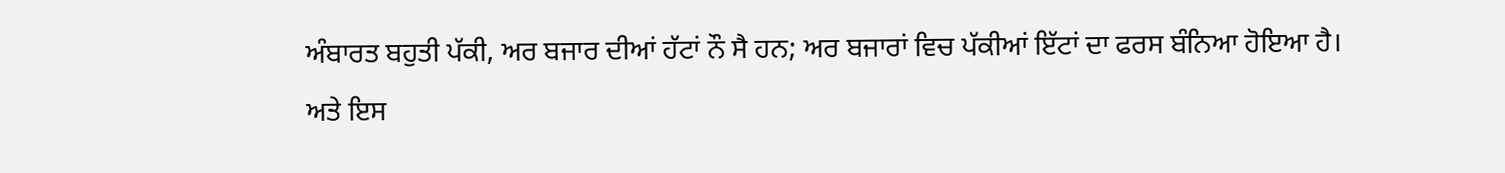ਅੰਬਾਰਤ ਬਹੁਤੀ ਪੱਕੀ, ਅਰ ਬਜਾਰ ਦੀਆਂ ਹੱਟਾਂ ਨੌ ਸੈ ਹਨ; ਅਰ ਬਜਾਰਾਂ ਵਿਚ ਪੱਕੀਆਂ ਇੱਟਾਂ ਦਾ ਫਰਸ ਬੰਨਿਆ ਹੋਇਆ ਹੈ। ਅਤੇ ਇਸ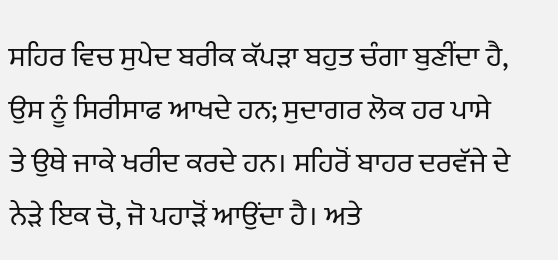ਸਹਿਰ ਵਿਚ ਸੁਪੇਦ ਬਰੀਕ ਕੱਪੜਾ ਬਹੁਤ ਚੰਗਾ ਬੁਣੀਂਦਾ ਹੈ, ਉਸ ਨੂੰ ਸਿਰੀਸਾਫ ਆਖਦੇ ਹਨ; ਸੁਦਾਗਰ ਲੋਕ ਹਰ ਪਾਸੇ ਤੇ ਉਥੇ ਜਾਕੇ ਖਰੀਦ ਕਰਦੇ ਹਨ। ਸਹਿਰੋਂ ਬਾਹਰ ਦਰਵੱਜੇ ਦੇ ਨੇੜੇ ਇਕ ਚੋ, ਜੋ ਪਹਾੜੋਂ ਆਉਂਦਾ ਹੈ। ਅਤੇ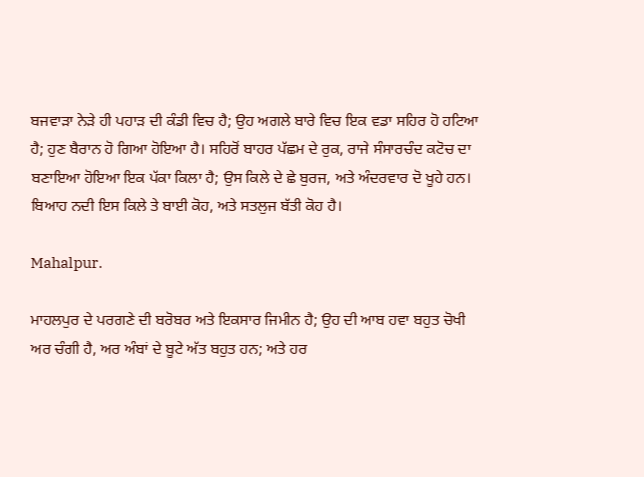ਬਜਵਾੜਾ ਨੇੜੇ ਹੀ ਪਹਾੜ ਦੀ ਕੰਡੀ ਵਿਚ ਹੈ; ਉਹ ਅਗਲੇ ਬਾਰੇ ਵਿਚ ਇਕ ਵਡਾ ਸਹਿਰ ਹੋ ਹਟਿਆ ਹੈ; ਹੁਣ ਬੈਰਾਨ ਹੋ ਗਿਆ ਹੋਇਆ ਹੈ। ਸਹਿਰੋਂ ਬਾਹਰ ਪੱਛਮ ਦੇ ਰੁਕ, ਰਾਜੇ ਸੰਸਾਰਚੰਦ ਕਟੋਚ ਦਾ ਬਣਾਇਆ ਹੋਇਆ ਇਕ ਪੱਕਾ ਕਿਲਾ ਹੈ; ਉਸ ਕਿਲੇ ਦੇ ਛੇ ਬੁਰਜ, ਅਤੇ ਅੰਦਰਵਾਰ ਦੋ ਖੂਹੇ ਹਨ। ਬਿਆਹ ਨਦੀ ਇਸ ਕਿਲੇ ਤੇ ਬਾਈ ਕੋਹ, ਅਤੇ ਸਤਲੁਜ ਬੱਤੀ ਕੋਹ ਹੈ।

Mahalpur.

ਮਾਹਲਪੁਰ ਦੇ ਪਰਗਣੇ ਦੀ ਬਰੋਬਰ ਅਤੇ ਇਕਸਾਰ ਜਿਮੀਨ ਹੈ; ਉਹ ਦੀ ਆਬ ਹਵਾ ਬਹੁਤ ਚੋਖੀ ਅਰ ਚੰਗੀ ਹੈ, ਅਰ ਅੰਬਾਂ ਦੇ ਬੂਟੇ ਅੱਤ ਬਹੁਤ ਹਨ; ਅਤੇ ਹਰ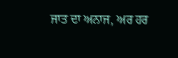ਜਾਤ ਦਾ ਅਨਾਜ, ਅਰ ਹਰ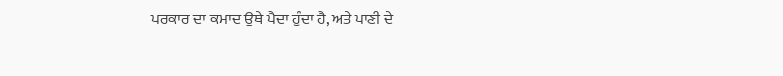ਪਰਕਾਰ ਦਾ ਕਮਾਦ ਉਥੇ ਪੈਦਾ ਹੁੰਦਾ ਹੈ, ਅਤੇ ਪਾਣੀ ਦੇ